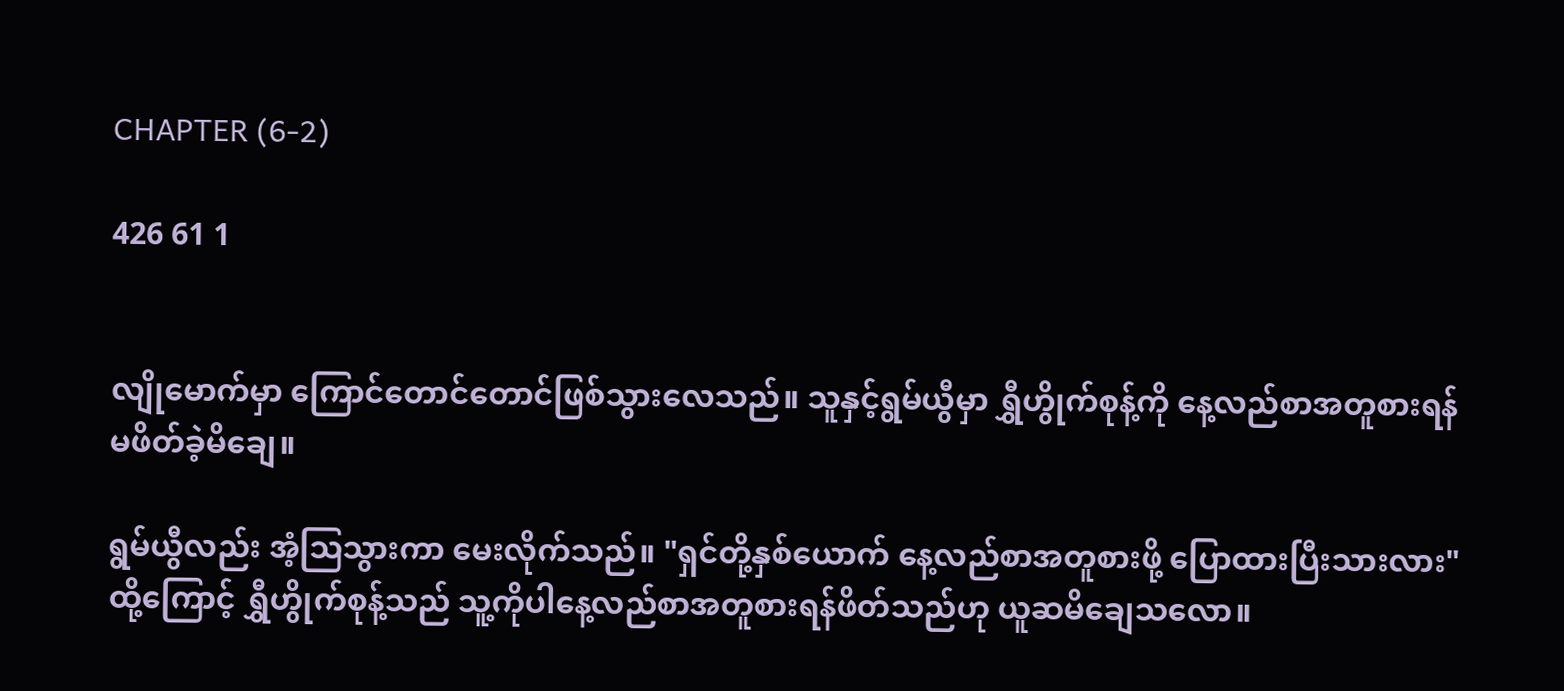CHAPTER (6-2)

426 61 1


လျိုမောက်မှာ ကြောင်တောင်တောင်ဖြစ်သွားလေသည်။ သူနှင့်ရွမ်ယွီမှာ ရွှီဟွိုက်စုန့်ကို နေ့လည်စာအတူစားရန် မဖိတ်ခဲ့မိချေ။

ရွမ်ယွီလည်း အံ့ဩသွားကာ မေးလိုက်သည်။ "ရှင်တို့နှစ်ယောက် နေ့လည်စာအတူစားဖို့ ပြောထားပြီးသားလား" ထို့ကြောင့် ရွှီဟွိုက်စုန့်သည် သူ့ကိုပါနေ့လည်စာအတူစားရန်ဖိတ်သည်ဟု ယူဆမိချေသလော။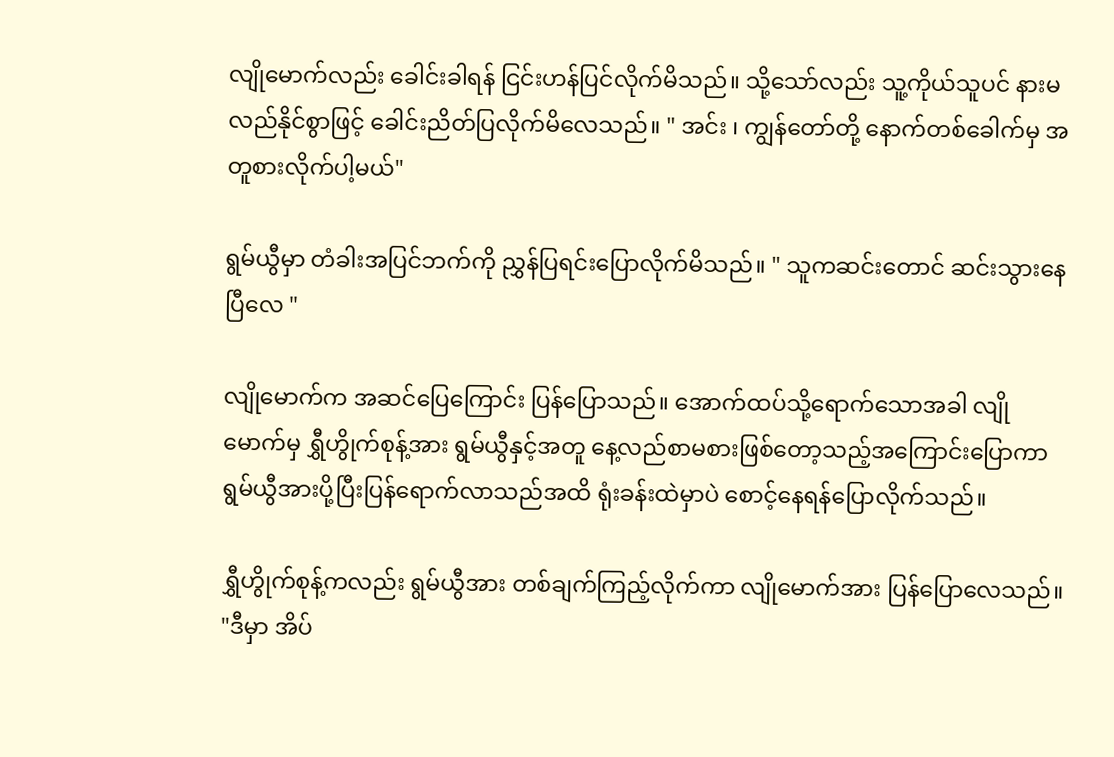လျိုမောက်လည်း ခေါင်းခါရန် ငြင်းဟန်ပြင်လိုက်မိသည်။ သို့သော်လည်း သူ့ကိုယ်သူပင် နားမလည်နိုင်စွာဖြင့် ခေါင်းညိတ်ပြလိုက်မိလေသည်။ " အင်း ၊ ကျွန်တော်တို့ နောက်တစ်ခေါက်မှ အတူစားလိုက်ပါ့မယ်"

ရွမ်ယွီမှာ တံခါးအပြင်ဘက်ကို ညွှန်ပြရင်းပြောလိုက်မိသည်။ " သူကဆင်းတောင် ဆင်းသွားနေပြီလေ "

လျိုမောက်က အဆင်ပြေကြောင်း ပြန်ပြောသည်။ အောက်ထပ်သို့ရောက်သောအခါ လျိုမောက်မှ ရွှီဟွိုက်စုန့်အား ရွမ်ယွီနှင့်အတူ နေ့လည်စာမစားဖြစ်တော့သည့်အကြောင်းပြောကာ ရွမ်ယွီအားပို့ပြီးပြန်ရောက်လာသည်အထိ ရုံးခန်းထဲမှာပဲ စောင့်နေရန်ပြောလိုက်သည်။

ရွှီဟွိုက်စုန့်ကလည်း ရွမ်ယွီအား တစ်ချက်ကြည့်လိုက်ကာ လျိုမောက်အား ပြန်ပြောလေသည်။ "ဒီမှာ အိပ်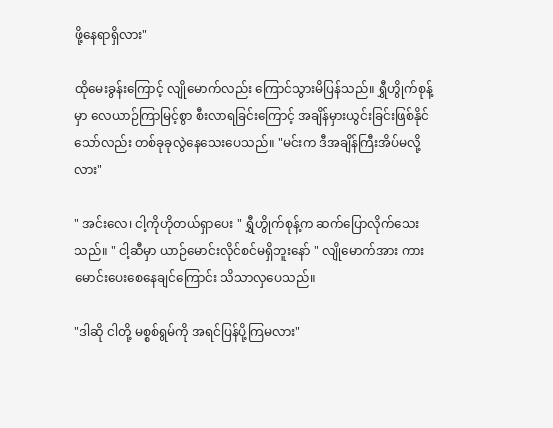ဖို့နေရာရှိလား"

ထိုမေးခွန်းကြောင့် လျိုမောက်လည်း ကြောင်သွားမိပြန်သည်။ ရွှီဟွိုက်စုန့်မှာ လေယာဉ်ကြာမြင့်စွာ စီးလာရခြင်းကြောင့် အချိန်မှားယွင်းခြင်းဖြစ်နိုင်သော်လည်း တစ်ခုခုလွဲနေသေးပေသည်။ "မင်းက ဒီအချိန်ကြီးအိပ်မလို့လား"

" အင်းလေ၊ ငါ့ကိုဟိုတယ်ရှာပေး " ရွှီဟွိုက်စုန့်က ဆက်ပြောလိုက်သေးသည်။ " ငါ့ဆီမှာ ယာဉ်မောင်းလိုင်စင်မရှိဘူးနော် " လျိုမောက်အား ကားမောင်းပေးစေနေချင်ကြောင်း သိသာလှပေသည်။

"ဒါဆို ငါတို့ မစ္စစ်ရွမ်ကို အရင်ပြန်ပို့ကြမလား"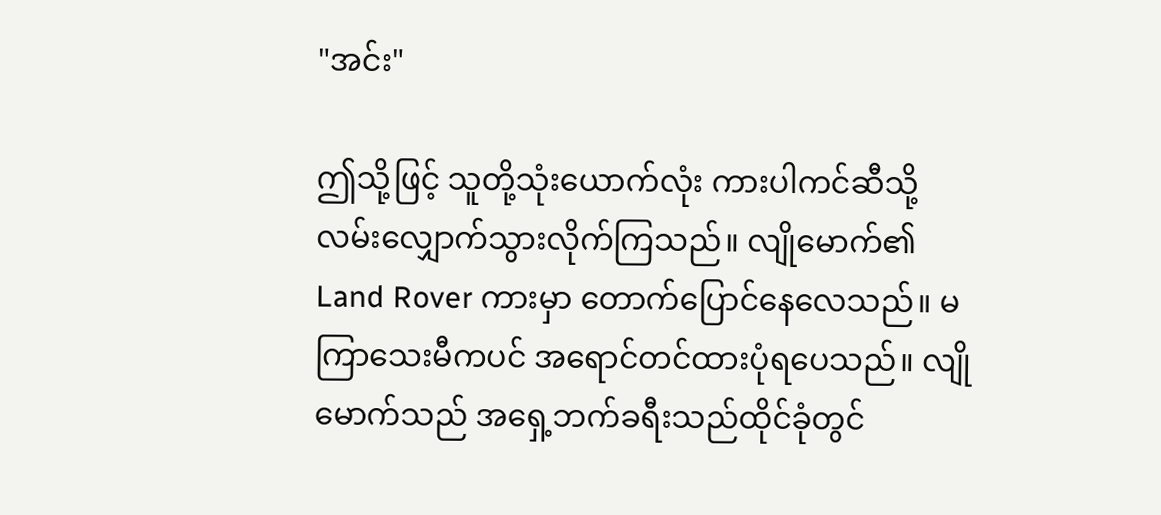"အင်း"

ဤသို့ဖြင့် သူတို့သုံးယောက်လုံး ကားပါကင်ဆီသို့ လမ်းလျှောက်သွားလိုက်ကြသည်။ လျိုမောက်၏ Land Rover ကားမှာ တောက်ပြောင်နေလေသည်။ မကြာသေးမီကပင် အရောင်တင်ထားပုံရပေသည်။ လျိုမောက်သည် အရှေ့ဘက်ခရီးသည်ထိုင်ခုံတွင်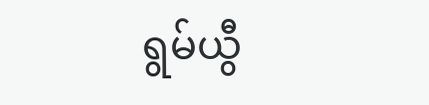ရွမ်ယွီ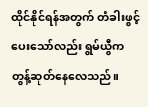ထိုင်နိုင်ရန်အတွက် တံခါးဖွင့်ပေးသော်လည်း ရွမ်ယွီက တွန့်ဆုတ်နေလေသည်။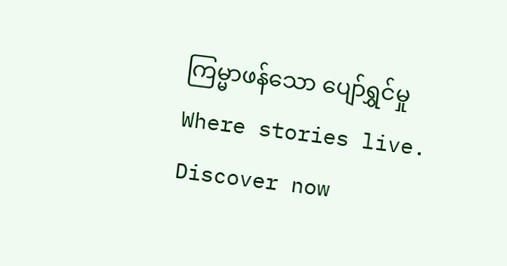ကြမ္မာဖန်သော ပျော်ရွှင်မှုWhere stories live. Discover now